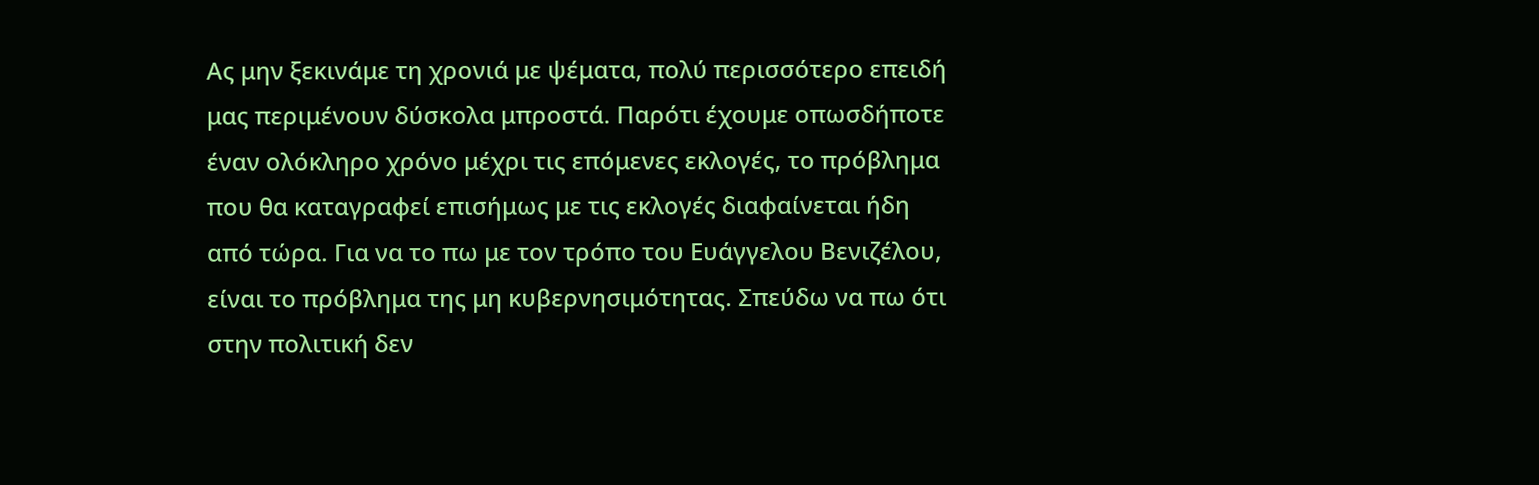Ας μην ξεκινάμε τη χρονιά με ψέματα, πολύ περισσότερο επειδή μας περιμένουν δύσκολα μπροστά. Παρότι έχουμε οπωσδήποτε έναν ολόκληρο χρόνο μέχρι τις επόμενες εκλογές, το πρόβλημα που θα καταγραφεί επισήμως με τις εκλογές διαφαίνεται ήδη από τώρα. Για να το πω με τον τρόπο του Ευάγγελου Βενιζέλου, είναι το πρόβλημα της μη κυβερνησιμότητας. Σπεύδω να πω ότι στην πολιτική δεν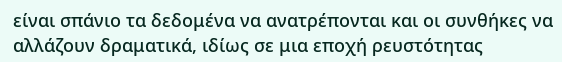είναι σπάνιο τα δεδομένα να ανατρέπονται και οι συνθήκες να αλλάζουν δραματικά, ιδίως σε μια εποχή ρευστότητας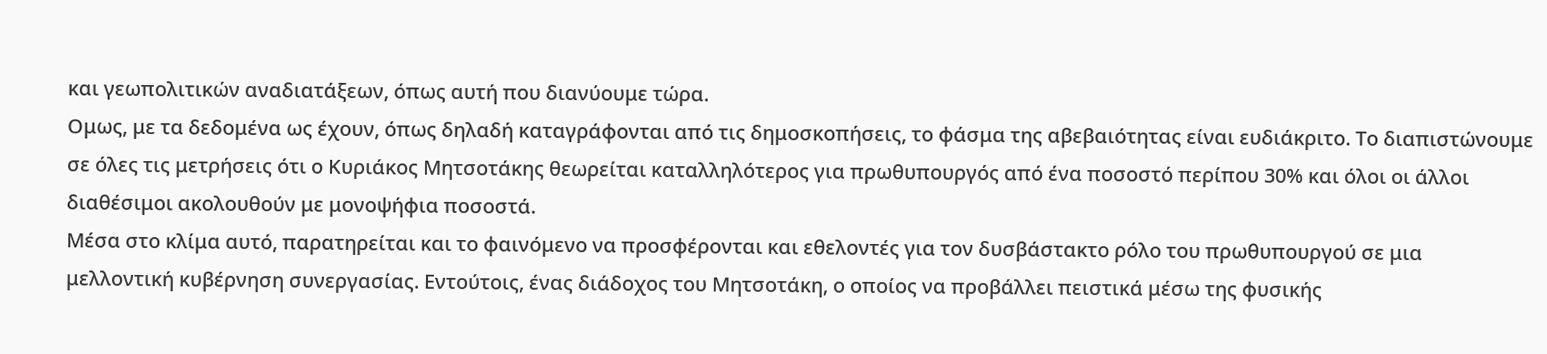και γεωπολιτικών αναδιατάξεων, όπως αυτή που διανύουμε τώρα.
Ομως, με τα δεδομένα ως έχουν, όπως δηλαδή καταγράφονται από τις δημοσκοπήσεις, το φάσμα της αβεβαιότητας είναι ευδιάκριτο. Το διαπιστώνουμε σε όλες τις μετρήσεις ότι ο Κυριάκος Μητσοτάκης θεωρείται καταλληλότερος για πρωθυπουργός από ένα ποσοστό περίπου 30% και όλοι οι άλλοι διαθέσιμοι ακολουθούν με μονοψήφια ποσοστά.
Μέσα στο κλίμα αυτό, παρατηρείται και το φαινόμενο να προσφέρονται και εθελοντές για τον δυσβάστακτο ρόλο του πρωθυπουργού σε μια μελλοντική κυβέρνηση συνεργασίας. Εντούτοις, ένας διάδοχος του Μητσοτάκη, ο οποίος να προβάλλει πειστικά μέσω της φυσικής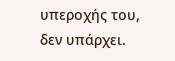υπεροχής του, δεν υπάρχει.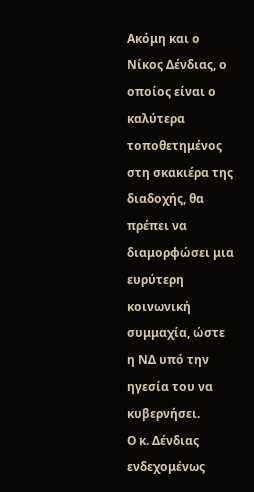Ακόμη και ο Νίκος Δένδιας, ο οποίος είναι ο καλύτερα τοποθετημένος στη σκακιέρα της διαδοχής, θα πρέπει να διαμορφώσει μια ευρύτερη κοινωνική συμμαχία, ώστε η ΝΔ υπό την ηγεσία του να κυβερνήσει.
Ο κ. Δένδιας ενδεχομένως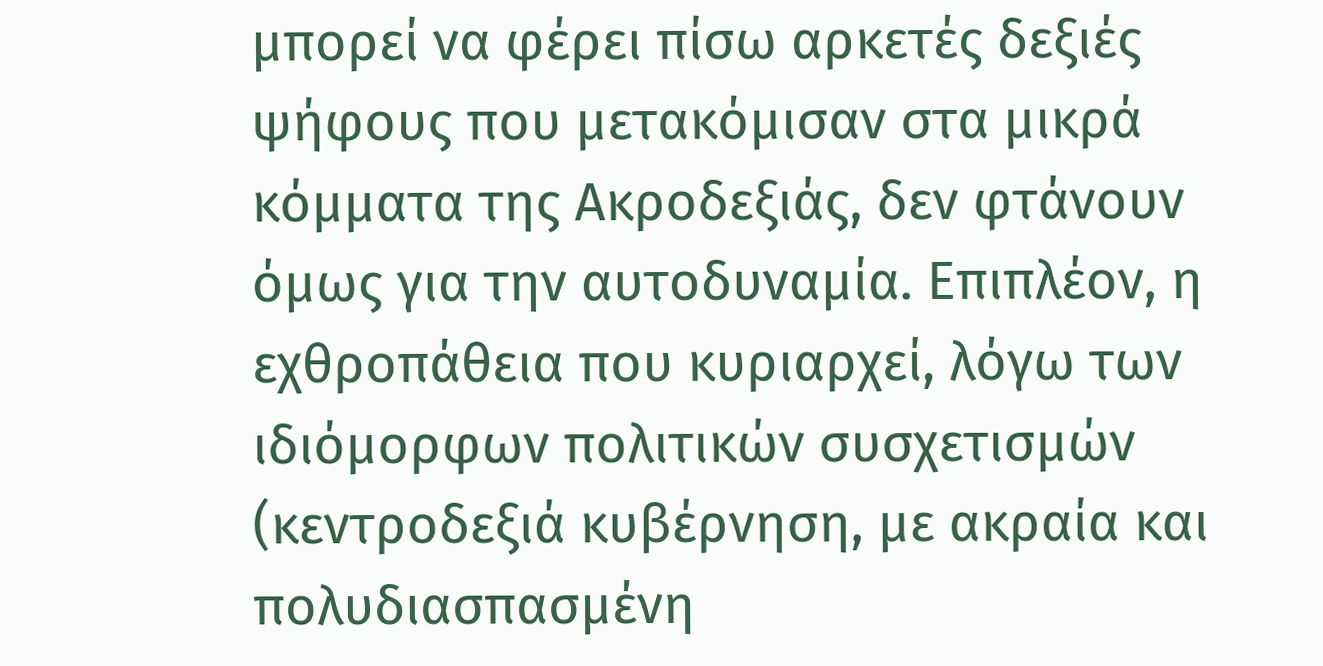μπορεί να φέρει πίσω αρκετές δεξιές ψήφους που μετακόμισαν στα μικρά κόμματα της Ακροδεξιάς, δεν φτάνουν όμως για την αυτοδυναμία. Επιπλέον, η εχθροπάθεια που κυριαρχεί, λόγω των ιδιόμορφων πολιτικών συσχετισμών (κεντροδεξιά κυβέρνηση, με ακραία και πολυδιασπασμένη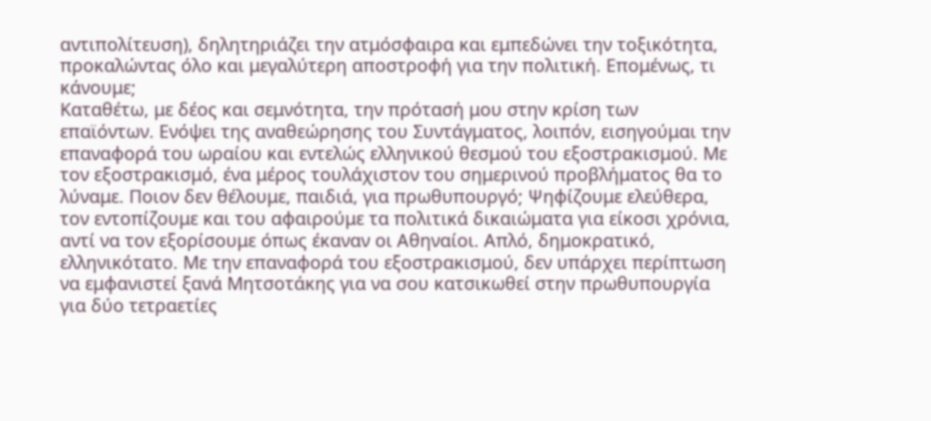αντιπολίτευση), δηλητηριάζει την ατμόσφαιρα και εμπεδώνει την τοξικότητα, προκαλώντας όλο και μεγαλύτερη αποστροφή για την πολιτική. Επομένως, τι κάνουμε;
Καταθέτω, με δέος και σεμνότητα, την πρότασή μου στην κρίση των επαϊόντων. Ενόψει της αναθεώρησης του Συντάγματος, λοιπόν, εισηγούμαι την επαναφορά του ωραίου και εντελώς ελληνικού θεσμού του εξοστρακισμού. Με τον εξοστρακισμό, ένα μέρος τουλάχιστον του σημερινού προβλήματος θα το λύναμε. Ποιον δεν θέλουμε, παιδιά, για πρωθυπουργό; Ψηφίζουμε ελεύθερα, τον εντοπίζουμε και του αφαιρούμε τα πολιτικά δικαιώματα για είκοσι χρόνια, αντί να τον εξορίσουμε όπως έκαναν οι Αθηναίοι. Απλό, δημοκρατικό, ελληνικότατο. Με την επαναφορά του εξοστρακισμού, δεν υπάρχει περίπτωση να εμφανιστεί ξανά Μητσοτάκης για να σου κατσικωθεί στην πρωθυπουργία για δύο τετραετίες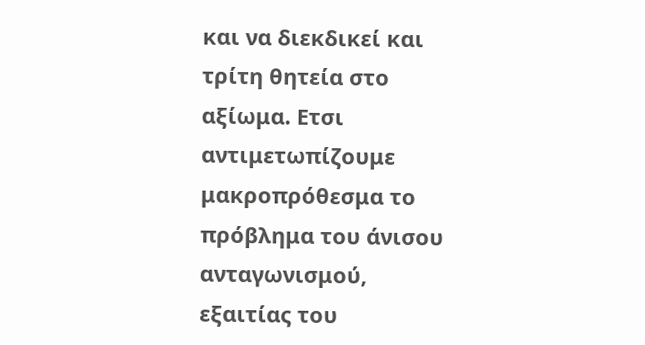και να διεκδικεί και τρίτη θητεία στο αξίωμα. Ετσι αντιμετωπίζουμε μακροπρόθεσμα το πρόβλημα του άνισου ανταγωνισμού, εξαιτίας του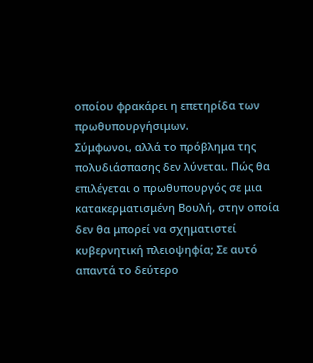οποίου φρακάρει η επετηρίδα των πρωθυπουργήσιμων.
Σύμφωνοι, αλλά το πρόβλημα της πολυδιάσπασης δεν λύνεται. Πώς θα επιλέγεται ο πρωθυπουργός σε μια κατακερματισμένη Βουλή, στην οποία δεν θα μπορεί να σχηματιστεί κυβερνητική πλειοψηφία; Σε αυτό απαντά το δεύτερο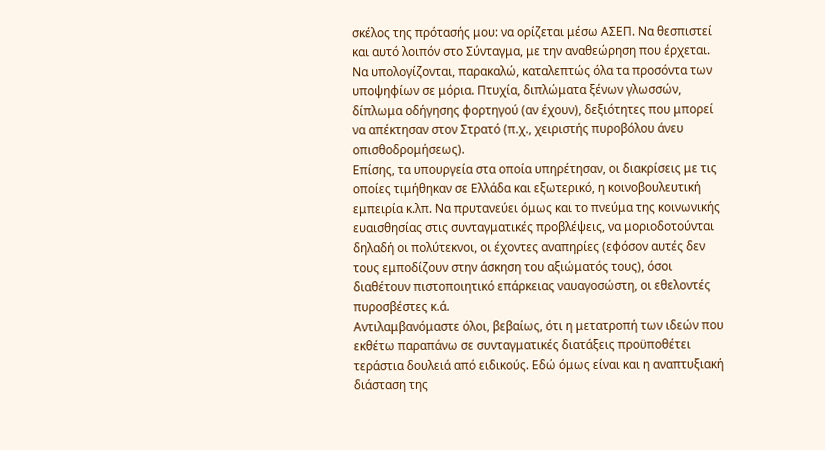σκέλος της πρότασής μου: να ορίζεται μέσω ΑΣΕΠ. Να θεσπιστεί και αυτό λοιπόν στο Σύνταγμα, με την αναθεώρηση που έρχεται. Να υπολογίζονται, παρακαλώ, καταλεπτώς όλα τα προσόντα των υποψηφίων σε μόρια. Πτυχία, διπλώματα ξένων γλωσσών, δίπλωμα οδήγησης φορτηγού (αν έχουν), δεξιότητες που μπορεί να απέκτησαν στον Στρατό (π.χ., χειριστής πυροβόλου άνευ οπισθοδρομήσεως).
Επίσης, τα υπουργεία στα οποία υπηρέτησαν, οι διακρίσεις με τις οποίες τιμήθηκαν σε Ελλάδα και εξωτερικό, η κοινοβουλευτική εμπειρία κ.λπ. Να πρυτανεύει όμως και το πνεύμα της κοινωνικής ευαισθησίας στις συνταγματικές προβλέψεις, να μοριοδοτούνται δηλαδή οι πολύτεκνοι, οι έχοντες αναπηρίες (εφόσον αυτές δεν τους εμποδίζουν στην άσκηση του αξιώματός τους), όσοι διαθέτουν πιστοποιητικό επάρκειας ναυαγοσώστη, οι εθελοντές πυροσβέστες κ.ά.
Αντιλαμβανόμαστε όλοι, βεβαίως, ότι η μετατροπή των ιδεών που εκθέτω παραπάνω σε συνταγματικές διατάξεις προϋποθέτει τεράστια δουλειά από ειδικούς. Εδώ όμως είναι και η αναπτυξιακή διάσταση της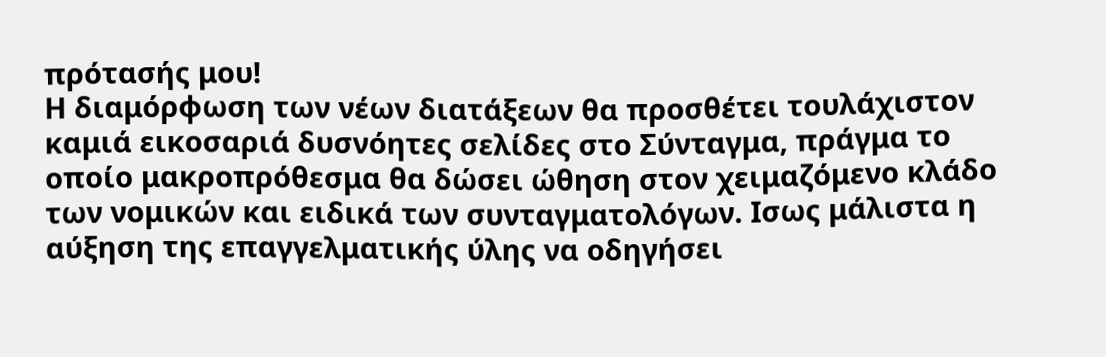πρότασής μου!
Η διαμόρφωση των νέων διατάξεων θα προσθέτει τουλάχιστον καμιά εικοσαριά δυσνόητες σελίδες στο Σύνταγμα, πράγμα το οποίο μακροπρόθεσμα θα δώσει ώθηση στον χειμαζόμενο κλάδο των νομικών και ειδικά των συνταγματολόγων. Ισως μάλιστα η αύξηση της επαγγελματικής ύλης να οδηγήσει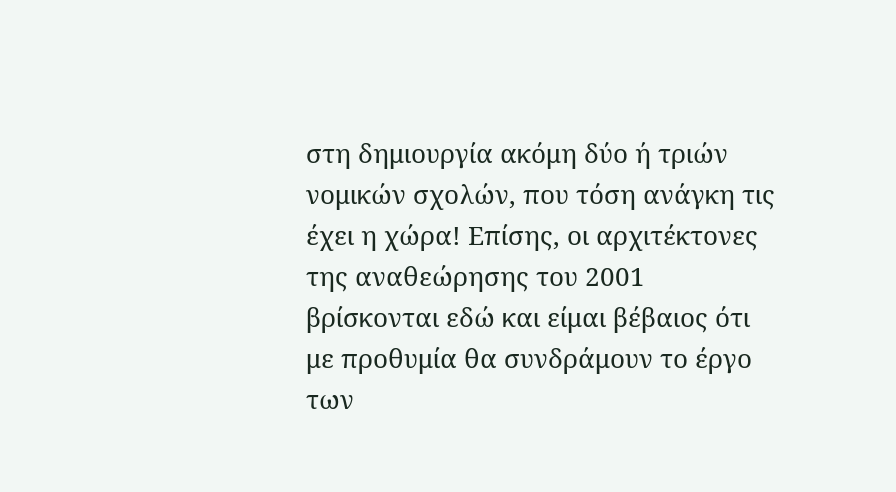στη δημιουργία ακόμη δύο ή τριών νομικών σχολών, που τόση ανάγκη τις έχει η χώρα! Επίσης, οι αρχιτέκτονες της αναθεώρησης του 2001 βρίσκονται εδώ και είμαι βέβαιος ότι με προθυμία θα συνδράμουν το έργο των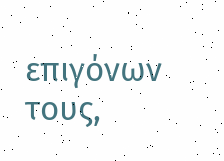επιγόνων τους,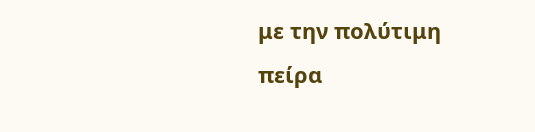με την πολύτιμη πείρα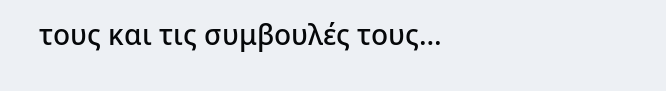τους και τις συμβουλές τους…